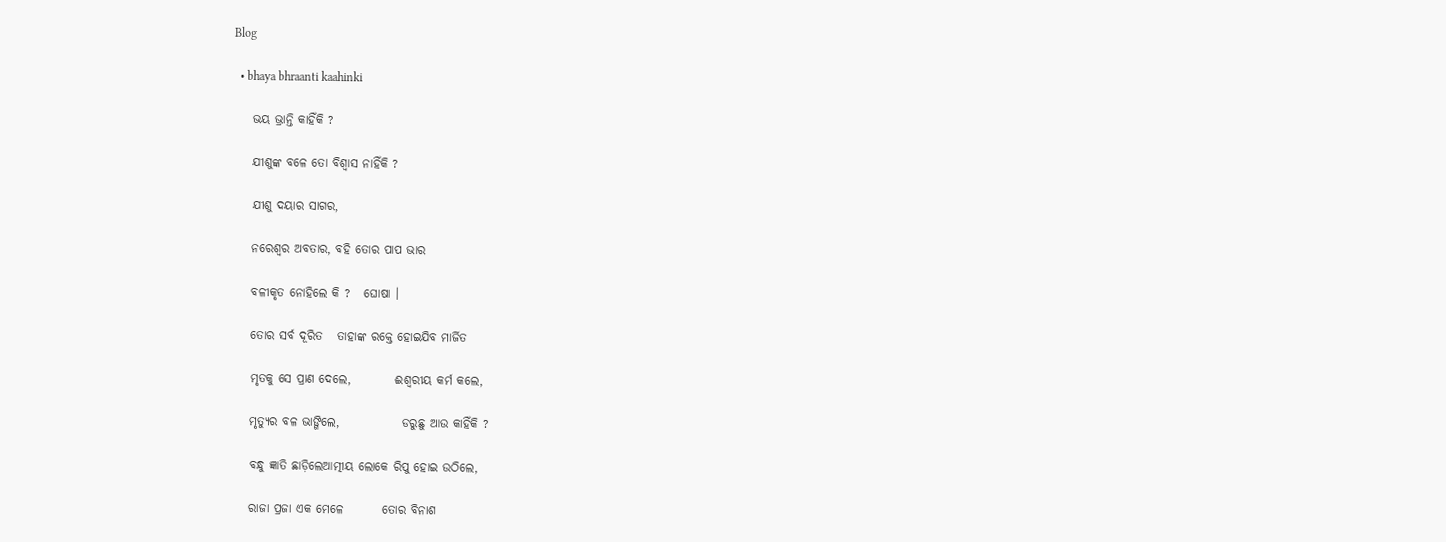Blog

  • bhaya bhraanti kaahinki

    ଭୟ ଭ୍ରାନ୍ତି କାହିଁକି ?

    ଯୀଶୁଙ୍କ ବଳେ ତୋ ବିଶ୍ୱାସ ନାହିଁକି ?

    ଯୀଶୁ ଦୟାର ସାଗର,

    ନରେଶ୍ୱର ଅବତାର, ବହି ତୋର ପାପ ଭାର

    ବଳୀକୃତ ନୋହିଲେ କି ?   ଘୋଷା ।

    ତୋର ସର୍ବ ଦୂରିତ   ତାହାଙ୍କ ରକ୍ତେ ହୋଇଯିବ ମାର୍ଜିତ

    ମୃତକୁ ସେ ପ୍ରାଣ ଦେଲେ,         ଈଶ୍ୱରୀୟ କର୍ମ କଲେ,

    ମୃତ୍ୟୁର ବଳ ଭାଙ୍ଗିଲେ,             ଡରୁଛୁ ଆଉ କାହିଁକି ?

    ବନ୍ଧୁ ଜ୍ଞାତି ଛାଡ଼ିଲେଆତ୍ମୀୟ ଲୋକେ ରିପୁ ହୋଇ ଉଠିଲେ,

    ରାଜା ପ୍ରଜା ଏକ ମେଳେ        ତୋର ବିନାଶ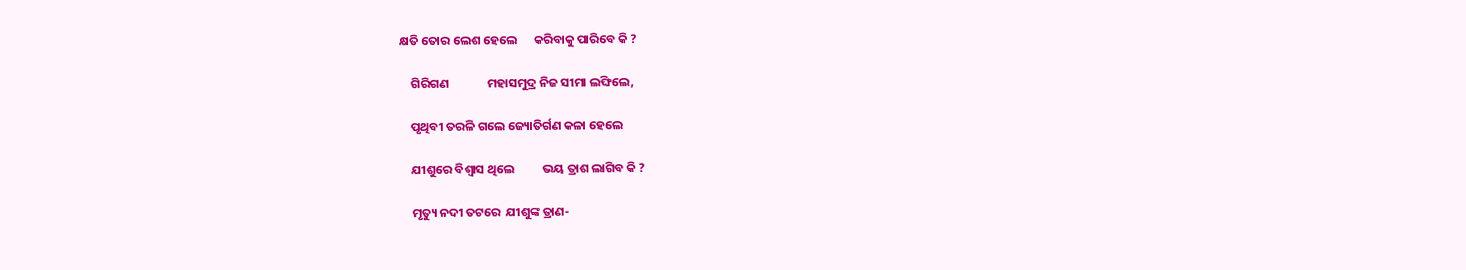କ୍ଷତି ତୋର ଲେଶ ହେଲେ      କରିବାକୁ ପାରିବେ କି ?

    ଗିରିଗଣ              ମହାସମୁଦ୍ର ନିଜ ସୀମା ଲଙ୍ଘିଲେ,

    ପୃଥିବୀ ତରଳି ଗଲେ ଜ୍ୟୋତିର୍ଗଣ କଳା ହେଲେ

    ଯୀଶୁରେ ବିଶ୍ୱାସ ଥିଲେ          ଭୟ ତ୍ରାଶ ଲାଗିବ କି ?

    ମୃତ୍ୟୁ ନଦୀ ତଟରେ  ଯୀଶୁଙ୍କ ତ୍ରାଣ-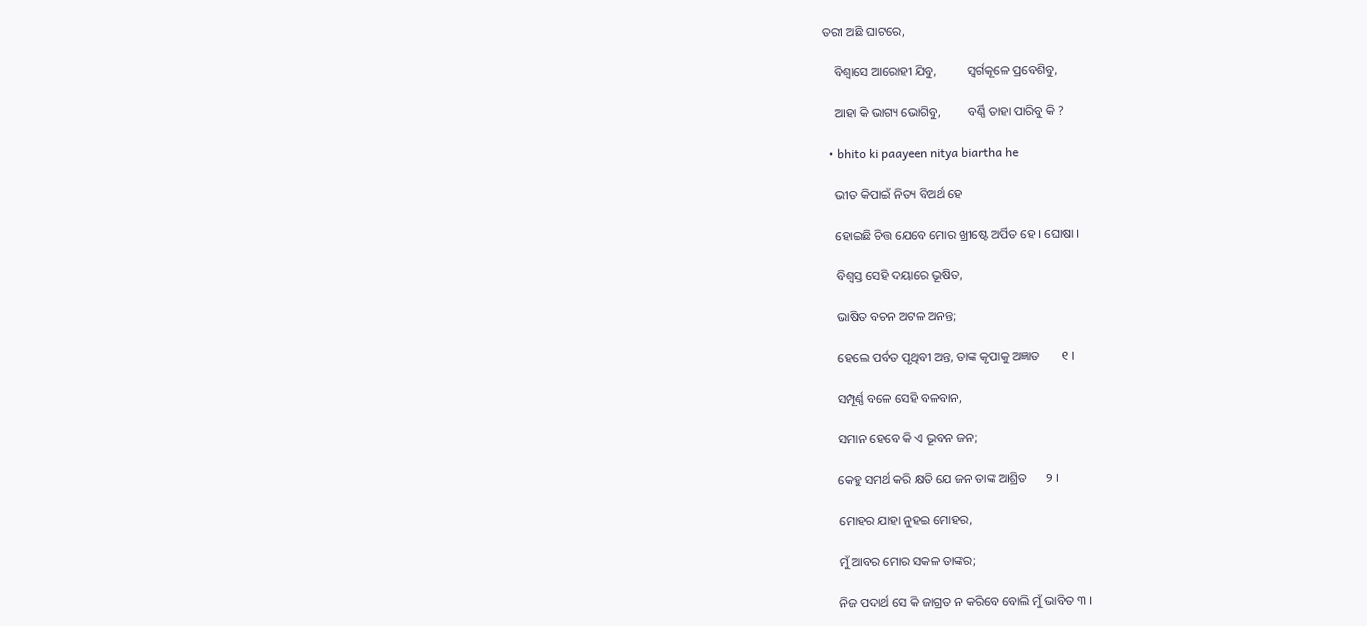ତରୀ ଅଛି ଘାଟରେ,

    ବିଶ୍ୱାସେ ଆରୋହୀ ଯିବୁ,          ସ୍ୱର୍ଗକୂଳେ ପ୍ରବେଶିବୁ,

    ଆହା କି ଭାଗ୍ୟ ଭୋଗିବୁ,         ବର୍ଣ୍ଣି ତାହା ପାରିବୁ କି ?

  • bhito ki paayeen nitya biartha he

    ଭୀତ କିପାଇଁ ନିତ୍ୟ ବିଅର୍ଥ ହେ

    ହୋଇଛି ଚିତ୍ତ ଯେବେ ମୋର ଖ୍ରୀଷ୍ଟେ ଅର୍ପିତ ହେ । ଘୋଷା ।

    ବିଶ୍ୱସ୍ତ ସେହି ଦୟାରେ ଭୂଷିତ,

    ଭାଷିତ ବଚନ ଅଟଳ ଅନନ୍ତ;

    ହେଲେ ପର୍ବତ ପୃଥିବୀ ଅନ୍ତ, ତାଙ୍କ କୃପାକୁ ଅଜ୍ଞାତ       ୧ ।

    ସମ୍ପୂର୍ଣ୍ଣ ବଳେ ସେହି ବଳବାନ,

    ସମାନ ହେବେ କି ଏ ଭୂବନ ଜନ;

    କେହୁ ସମର୍ଥ କରି କ୍ଷତି ଯେ ଜନ ତାଙ୍କ ଆଶ୍ରିତ      ୨ ।

    ମୋହର ଯାହା ନୁହଇ ମୋହର,

    ମୁଁ ଆବର ମୋର ସକଳ ତାଙ୍କର;

    ନିଜ ପଦାର୍ଥ ସେ କି ଜାଗ୍ରତ ନ କରିବେ ବୋଲି ମୁଁ ଭାବିତ ୩ ।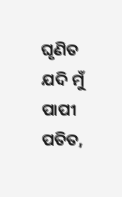ଘୃଣିତ ଯଦି ମୁଁ ପାପୀ ପତିତ,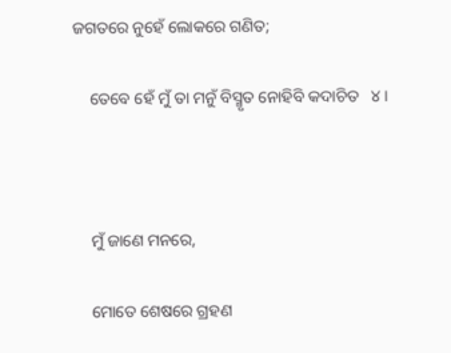ଜଗତରେ ନୁହେଁ ଲୋକରେ ଗଣିତ;

    ତେବେ ହେଁ ମୁଁ ତା ମନୁଁ ବିସ୍ମୃତ ନୋହିବି କଦାଚିତ   ୪ ।



    ମୁଁ ଜାଣେ ମନରେ,

    ମୋତେ ଶେଷରେ ଗ୍ରହଣ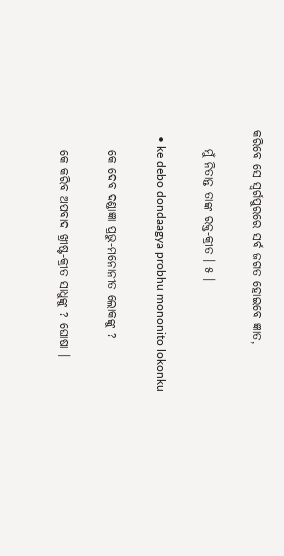କରିବେ ସେ ସ୍ୱର୍ଗପୁରରେ ସର୍ବ ଜଗତ ହୋଇବେ ଜ୍ଞାତ,

    ମୁଁ ନିତାନ୍ତ ତାଙ୍କ ରକ୍ତ-କ୍ରୀତ । ୫ ।

  • ke debo dondaagya probhu mononito lokonku

    କେ ଦେବ ଦଣ୍ଡାଜ୍ଞା ପ୍ରଭୁ-ମନୋନୀତ ଲୋକଙ୍କୁ ?

    କେ କରିବ ଅପବାଦ ଖ୍ରୀଷ୍ଟ-କ୍ରୀତ ସାଧୁଙ୍କୁ ? ଘୋଷା ।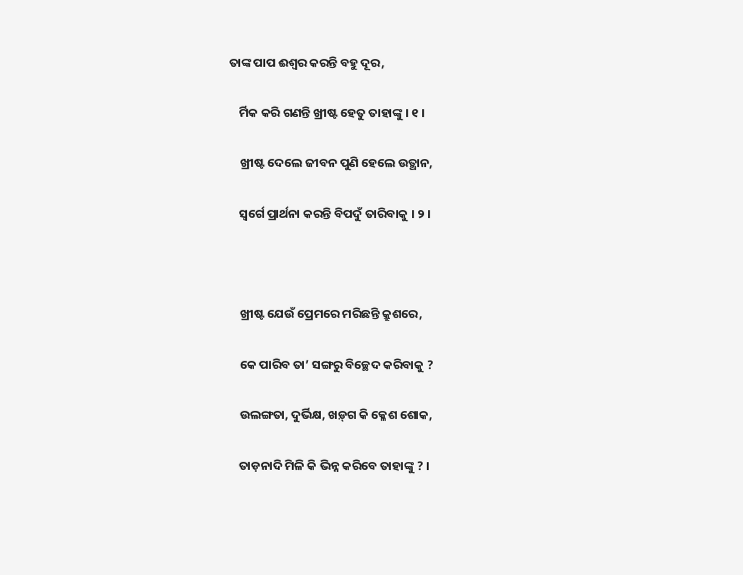ତାଙ୍କ ପାପ ଈଶ୍ୱର କରନ୍ତି ବହୁ ଦୂର,

    ର୍ମିକ କରି ଗଣନ୍ତି ଖ୍ରୀଷ୍ଟ ହେତୁ ତାହାଙ୍କୁ । ୧ ।

    ଖ୍ରୀଷ୍ଟ ଦେଲେ ଜୀବନ ପୁଣି ହେଲେ ଉତ୍ଥାନ,

    ସ୍ୱର୍ଗେ ପ୍ରାର୍ଥନା କରନ୍ତି ବିପଦୁଁ ତାରିବାକୁ । ୨ ।



    ଖ୍ରୀଷ୍ଟ ଯେଉଁ ପ୍ରେମରେ ମରିଛନ୍ତି କ୍ରୁଶରେ,

    କେ ପାରିବ ତା’ ସଙ୍ଗରୁ ବିଚ୍ଛେଦ କରିବାକୁ ?

    ଉଲଙ୍ଗତା, ଦୁର୍ଭିକ୍ଷ, ଖଡ଼୍‌ଗ କି କ୍ଳେଶ ଶୋକ,

    ତାଡ଼ନାଦି ମିଳି କି ଭିନ୍ନ କରିବେ ତାହାଙ୍କୁ ? ।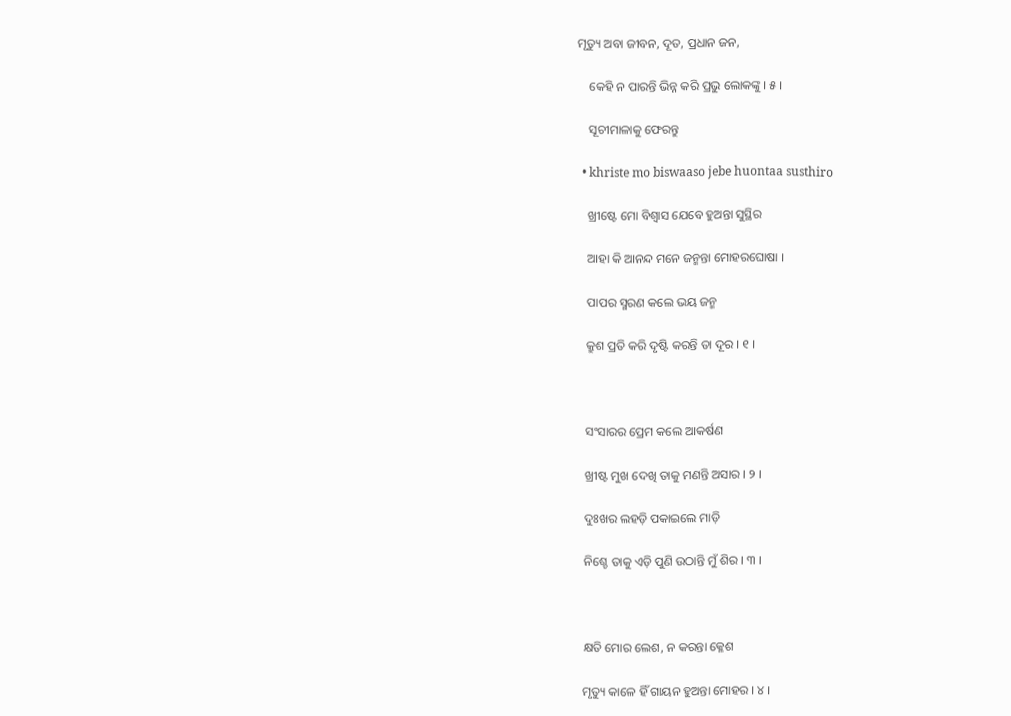ମୃତ୍ୟୁ ଅବା ଜୀବନ, ଦୂତ, ପ୍ରଧାନ ଜନ,

    କେହି ନ ପାରନ୍ତି ଭିନ୍ନ କରି ପ୍ରଭୁ ଲୋକଙ୍କୁ । ୫ ।

    ସୂଚୀମାଳାକୁ ଫେରନ୍ତୁ

  • khriste mo biswaaso jebe huontaa susthiro

    ଖ୍ରୀଷ୍ଟେ ମୋ ବିଶ୍ୱାସ ଯେବେ ହୁଅନ୍ତା ସୁସ୍ଥିର

    ଆହା କି ଆନନ୍ଦ ମନେ ଜନ୍ମନ୍ତା ମୋହରଘୋଷା ।

    ପାପର ସ୍ମରଣ କଲେ ଭୟ ଜନ୍ମ

    କ୍ରୁଶ ପ୍ରତି କରି ଦୃଷ୍ଟି କରନ୍ତି ତା ଦୂର । ୧ ।



    ସଂସାରର ପ୍ରେମ କଲେ ଆକର୍ଷଣ

    ଖ୍ରୀଷ୍ଟ ମୁଖ ଦେଖି ତାକୁ ମଣନ୍ତି ଅସାର । ୨ ।

    ଦୁଃଖର ଲହଡ଼ି ପକାଇଲେ ମାଡ଼ି

    ନିଶ୍ଚେ ତାକୁ ଏଡ଼ି ପୁଣି ଉଠାନ୍ତି ମୁଁ ଶିର । ୩ ।



    କ୍ଷତି ମୋର ଲେଶ, ନ କରନ୍ତା କ୍ଳେଶ

    ମୃତ୍ୟୁ କାଳେ ହିଁ ଗାୟନ ହୁଅନ୍ତା ମୋହର । ୪ ।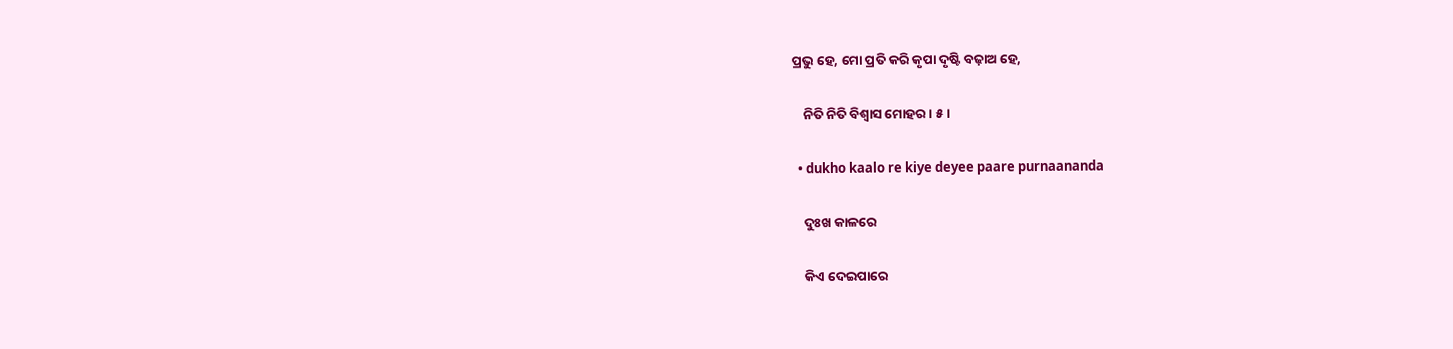ପ୍ରଭୁ ହେ, ମୋ ପ୍ରତି କରି କୃପା ଦୃଷ୍ଟି ବଢ଼ାଅ ହେ,

    ନିତି ନିତି ବିଶ୍ୱାସ ମୋହର । ୫ ।

  • dukho kaalo re kiye deyee paare purnaananda

    ଦୁଃଖ କାଳରେ

    କିଏ ଦେଇପାରେ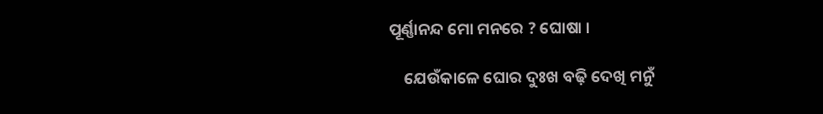ପୂର୍ଣ୍ଣାନନ୍ଦ ମୋ ମନରେ ? ଘୋଷା ।

    ଯେଉଁକାଳେ ଘୋର ଦୁଃଖ ବଢ଼ି ଦେଖି ମନୁଁ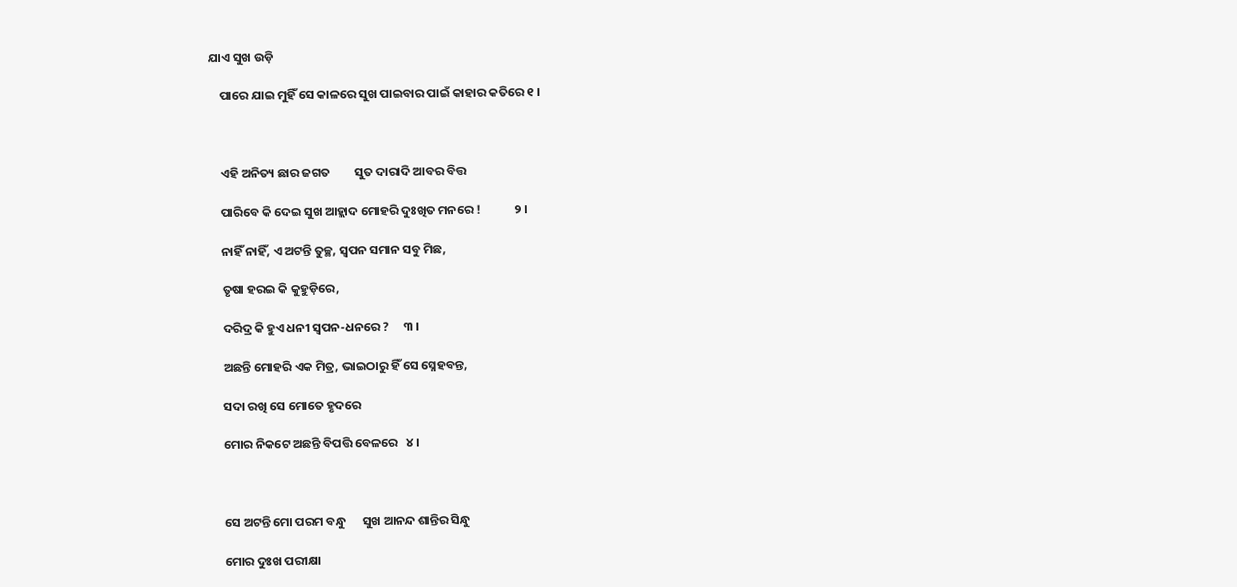ଯାଏ ସୁଖ ଉଡ଼ି

    ପାରେ ଯାଇ ମୁହିଁ ସେ କାଳରେ ସୁଖ ପାଇବାର ପାଇଁ କାହାର କତିରେ ୧ ।



    ଏହି ଅନିତ୍ୟ ଛାର ଜଗତ         ସୁତ ଦାରାଦି ଆବର ବିତ୍ତ

    ପାରିବେ କି ଦେଇ ସୁଖ ଆହ୍ଲାଦ ମୋହରି ଦୁଃଖିତ ମନରେ !            ୨ ।

    ନାହିଁ ନାହିଁ, ଏ ଅଟନ୍ତି ତୁଚ୍ଛ, ସ୍ୱପନ ସମାନ ସବୁ ମିଛ,

    ତୃଷା ହରଇ କି କୁହୁଡ଼ିରେ,

    ଦରିଦ୍ର କି ହୁଏ ଧନୀ ସ୍ୱପନ-ଧନରେ ?     ୩ ।

    ଅଛନ୍ତି ମୋହରି ଏକ ମିତ୍ର, ଭାଇଠାରୁ ହିଁ ସେ ସ୍ନେହବନ୍ତ,

    ସଦା ରଖି ସେ ମୋତେ ହୃଦରେ

    ମୋର ନିକଟେ ଅଛନ୍ତି ବିପତ୍ତି ବେଳରେ   ୪ ।



    ସେ ଅଟନ୍ତି ମୋ ପରମ ବନ୍ଧୁ      ସୁଖ ଆନନ୍ଦ ଶାନ୍ତିର ସିନ୍ଧୁ

    ମୋର ଦୁଃଖ ପରୀକ୍ଷା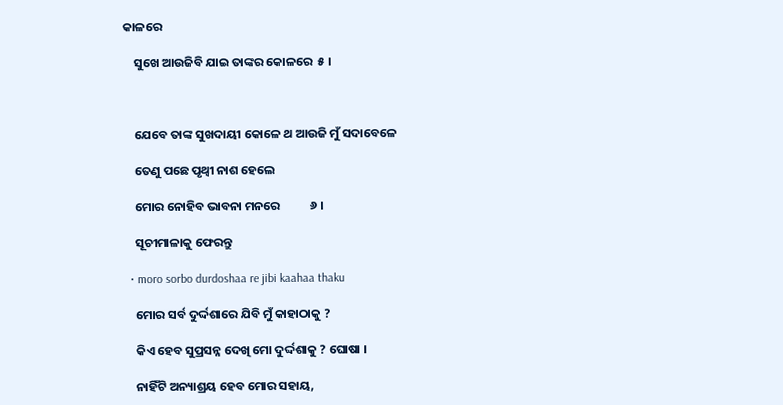କାଳରେ

    ସୁଖେ ଆଉଜିବି ଯାଇ ତାଙ୍କର କୋଳରେ  ୫ ।



    ଯେବେ ତାଙ୍କ ସୁଖଦାୟୀ କୋଳେ ଥ ଆଉଜି ମୁଁ ସଦାବେଳେ

    ତେଣୁ ପଛେ ପୃଥ୍ୱୀ ନାଶ ହେଲେ

    ମୋର ନୋହିବ ଭାବନା ମନରେ           ୬ ।

    ସୂଚୀମାଳାକୁ ଫେରନ୍ତୁ

  • moro sorbo durdoshaa re jibi kaahaa thaku

    ମୋର ସର୍ବ ଦୁର୍ଦ୍ଦଶାରେ ଯିବି ମୁଁ କାହାଠାକୁ ?

    କିଏ ହେବ ସୁପ୍ରସନ୍ନ ଦେଖି ମୋ ଦୁର୍ଦ୍ଦଶାକୁ ? ଘୋଷା ।

    ନାହିଁଟି ଅନ୍ୟାଶ୍ରୟ ହେବ ମୋର ସହାୟ,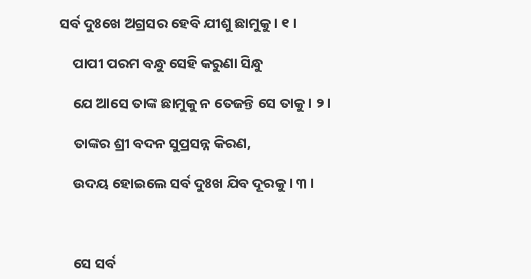ସର୍ବ ଦୁଃଖେ ଅଗ୍ରସର ହେବି ଯୀଶୁ ଛାମୁକୁ । ୧ ।

    ପାପୀ ପରମ ବନ୍ଧୁ ସେହି କରୁଣା ସିନ୍ଧୁ

    ଯେ ଆସେ ତାଙ୍କ ଛାମୁକୁ ନ ତେଜନ୍ତି ସେ ତାକୁ । ୨ ।

    ତାଙ୍କର ଶ୍ରୀ ବଦନ ସୁପ୍ରସନ୍ନ କିରଣ,

    ଉଦୟ ହୋଇଲେ ସର୍ବ ଦୁଃଖ ଯିବ ଦୂରକୁ । ୩ ।



    ସେ ସର୍ବ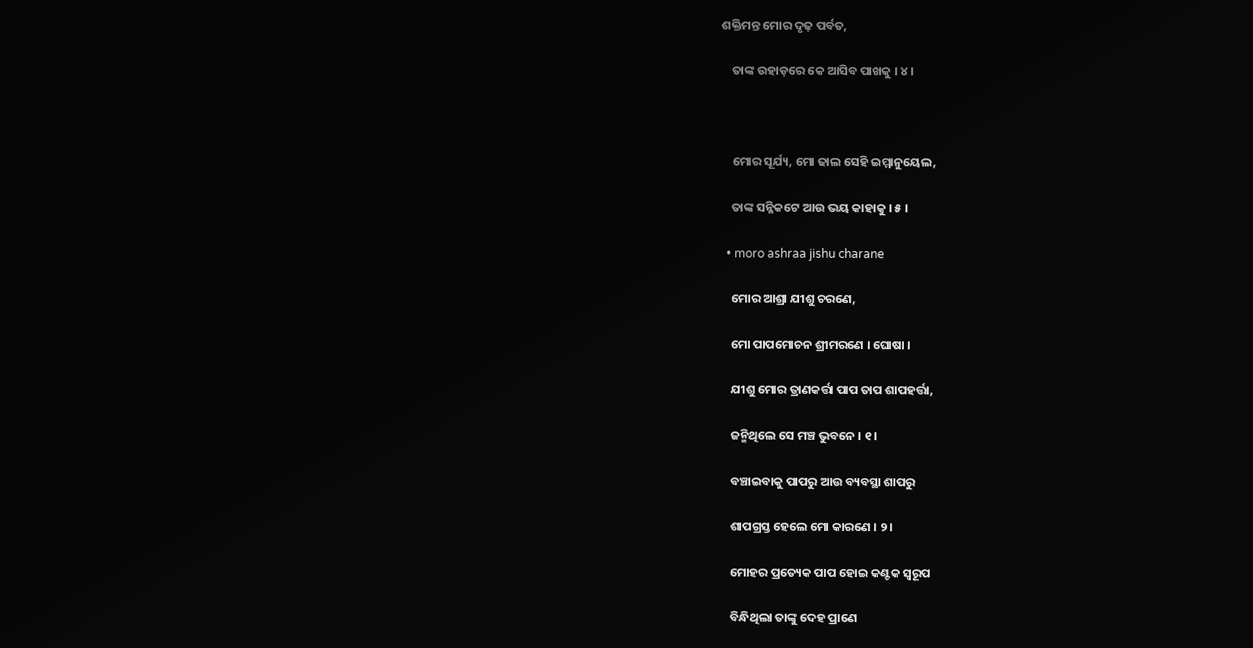ଶକ୍ତିମନ୍ତ ମୋର ଦୃଢ଼ ପର୍ବତ,

    ତାଙ୍କ ଉହାଡ଼ରେ କେ ଆସିବ ପାଖକୁ । ୪ ।



    ମୋର ସୂର୍ଯ୍ୟ, ମୋ ଢାଲ ସେହି ଇମ୍ମାନୁୟେଲ,

    ତାଙ୍କ ସନ୍ନିକଟେ ଆଉ ଭୟ କାହାକୁ । ୫ ।

  • moro ashraa jishu charane

    ମୋର ଆଶ୍ରା ଯୀଶୁ ଚରଣେ,

    ମୋ ପାପମୋଚନ ଶ୍ରୀମରଣେ । ଘୋଷା ।

    ଯୀଶୁ ମୋର ତ୍ରାଣକର୍ତ୍ତା ପାପ ତାପ ଶାପହର୍ତ୍ତା,

    ଜନ୍ମିଥିଲେ ସେ ମଞ୍ଚ ଭୁବନେ । ୧ ।

    ବଞ୍ଚାଇବାକୁ ପାପରୁ ଆଉ ବ୍ୟବସ୍ଥା ଶାପରୁ

    ଶାପଗ୍ରସ୍ତ ହେଲେ ମୋ କାରଣେ । ୨ ।

    ମୋହର ପ୍ରତ୍ୟେକ ପାପ ହୋଇ କଣ୍ଟକ ସ୍ୱରୂପ

    ବିନ୍ଧିଥିଲା ତାଙ୍କୁ ଦେହ ପ୍ରାଣେ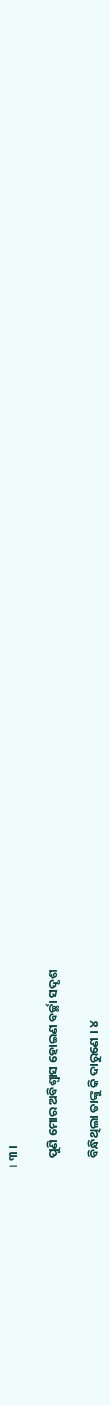। ୩ ।

    ପୁଣି ମୋର ଅବିଶ୍ୱାସ ହୋଇଣ ବର୍ଚ୍ଛା ସଦୃଶ

    ବିନ୍ଧିଥିଲା ତାଙ୍କୁ କି ଦାରୁଣେ । ୪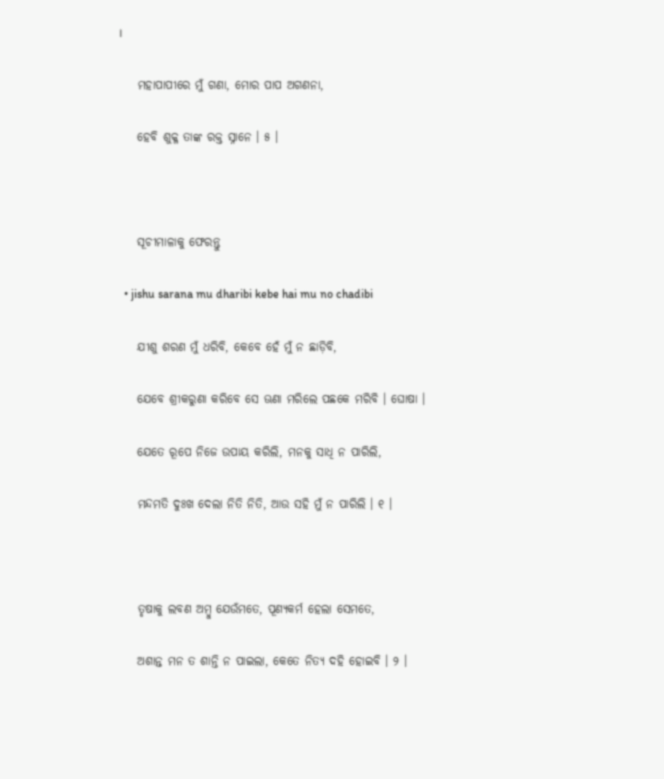।

    ମହାପାପୀରେ ମୁଁ ଗଣା, ମୋର ପାପ ଅଗଣନା,

    ହେବି ଶୁକ୍ଳ ତାଙ୍କ ରକ୍ତ ସ୍ନାନେ । ୫ ।



    ସୂଚୀମାଳାକୁ ଫେରନ୍ତୁ

  • jishu sarana mu dharibi kebe hai mu no chadibi

    ଯୀଶୁ ଶରଣ ମୁଁ ଧରିବି, କେବେ ହେଁ ମୁଁ ନ ଛାଡ଼ିବି,

    ଯେବେ ଶ୍ରୀକରୁଣା କରିବେ ସେ ଊଣା ମରିଲେ ପଛକେ ମରିବି । ଘୋଷା ।

    ଯେତେ ରୂପେ ନିଜେ ଉପାୟ କରିଲି, ମନକୁ ସାଧି ନ ପାରିଲି,

    ମନ୍ଦମତି ଦୁଃଖ ଦେଲା ନିତି ନିତି, ଆଉ ସହି ମୁଁ ନ ପାରିଲି । ୧ ।



    ତୃଷାକୁ ଲବଣ ଅମ୍ବୁ ଯେଉଁମତେ, ପୂଣ୍ୟକର୍ମ ହେଲା ସେମତେ,

    ଅଶାନ୍ତ ମନ ତ ଶାନ୍ତି ନ ପାଇଲା, କେତେ ନିତ୍ୟ ଦହି ହୋଇବି । ୨ ।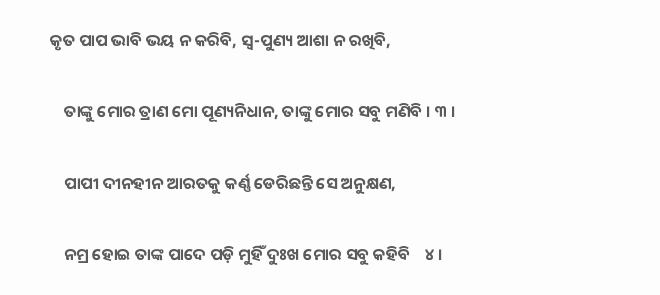କୃତ ପାପ ଭାବି ଭୟ ନ କରିବି, ସ୍ୱ-ପୁଣ୍ୟ ଆଶା ନ ରଖିବି,

    ତାଙ୍କୁ ମୋର ତ୍ରାଣ ମୋ ପୂଣ୍ୟନିଧାନ, ତାଙ୍କୁ ମୋର ସବୁ ମଣିବି । ୩ ।

    ପାପୀ ଦୀନହୀନ ଆରତକୁ କର୍ଣ୍ଣ ଡେରିଛନ୍ତି ସେ ଅନୁକ୍ଷଣ,

    ନମ୍ର ହୋଇ ତାଙ୍କ ପାଦେ ପଡ଼ି ମୁହିଁ ଦୁଃଖ ମୋର ସବୁ କହିବି    ୪ ।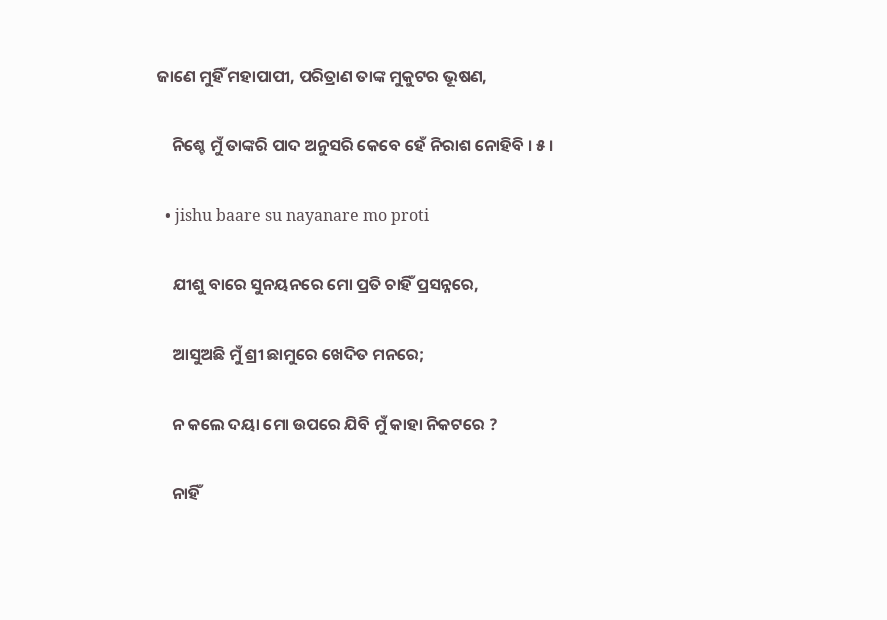ଜାଣେ ମୁହିଁ ମହାପାପୀ, ପରିତ୍ରାଣ ତାଙ୍କ ମୁକୁଟର ଭୂଷଣ,

    ନିଶ୍ଚେ ମୁଁ ତାଙ୍କରି ପାଦ ଅନୁସରି କେବେ ହେଁ ନିରାଶ ନୋହିବି । ୫ ।

  • jishu baare su nayanare mo proti

    ଯୀଶୁ ବାରେ ସୁନୟନରେ ମୋ ପ୍ରତି ଚାହିଁ ପ୍ରସନ୍ନରେ,

    ଆସୁଅଛି ମୁଁ ଶ୍ରୀ ଛାମୁରେ ଖେଦିତ ମନରେ;

    ନ କଲେ ଦୟା ମୋ ଉପରେ ଯିବି ମୁଁ କାହା ନିକଟରେ ?

    ନାହିଁ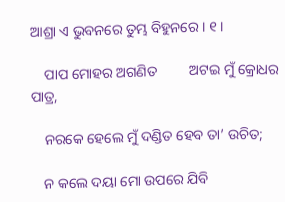ଆଶ୍ରା ଏ ଭୁବନରେ ତୁମ୍ଭ ବିହୁନରେ । ୧ ।

    ପାପ ମୋହର ଅଗଣିତ         ଅଟଇ ମୁଁ କ୍ରୋଧର ପାତ୍ର,

    ନରକେ ହେଲେ ମୁଁ ଦଣ୍ଡିତ ହେବ ତା’ ଉଚିତ;

    ନ କଲେ ଦୟା ମୋ ଉପରେ ଯିବି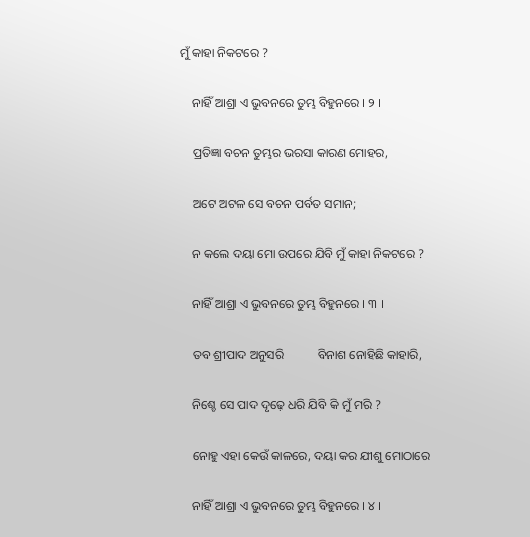ମୁଁ କାହା ନିକଟରେ ?

    ନାହିଁ ଆଶ୍ରା ଏ ଭୁବନରେ ତୁମ୍ଭ ବିହୁନରେ । ୨ ।

    ପ୍ରତିଜ୍ଞା ବଚନ ତୁମ୍ଭର ଭରସା କାରଣ ମୋହର,

    ଅଟେ ଅଟଳ ସେ ବଚନ ପର୍ବତ ସମାନ;

    ନ କଲେ ଦୟା ମୋ ଉପରେ ଯିବି ମୁଁ କାହା ନିକଟରେ ?

    ନାହିଁ ଆଶ୍ରା ଏ ଭୁବନରେ ତୁମ୍ଭ ବିହୁନରେ । ୩ ।

    ତବ ଶ୍ରୀପାଦ ଅନୁସରି           ବିନାଶ ନୋହିଛି କାହାରି,

    ନିଶ୍ଚେ ସେ ପାଦ ଦୃଢ଼େ ଧରି ଯିବି କି ମୁଁ ମରି ?

    ନୋହୁ ଏହା କେଉଁ କାଳରେ, ଦୟା କର ଯୀଶୁ ମୋଠାରେ

    ନାହିଁ ଆଶ୍ରା ଏ ଭୁବନରେ ତୁମ୍ଭ ବିହୁନରେ । ୪ ।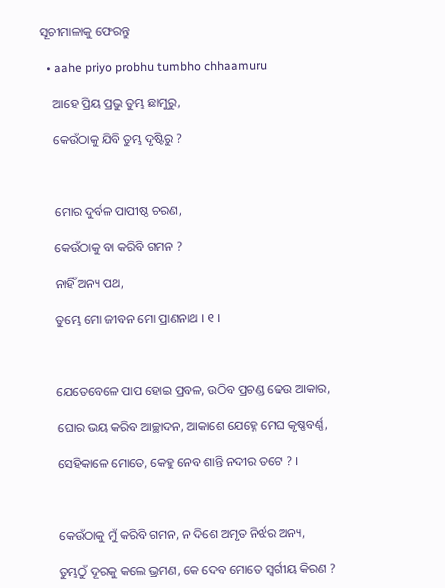ସୂଚୀମାଳାକୁ ଫେରନ୍ତୁ

  • aahe priyo probhu tumbho chhaamuru

    ଆହେ ପ୍ରିୟ ପ୍ରଭୁ ତୁମ୍ଭ ଛାମୁରୁ,

    କେଉଁଠାକୁ ଯିବି ତୁମ୍ଭ ଦୃଷ୍ଟିରୁ ?



    ମୋର ଦୁର୍ବଳ ପାପୀଷ୍ଠ ଚରଣ,

    କେଉଁଠାକୁ ବା କରିବି ଗମନ ?

    ନାହିଁ ଅନ୍ୟ ପଥ,

    ତୁମ୍ଭେ ମୋ ଜୀବନ ମୋ ପ୍ରାଣନାଥ । ୧ ।



    ଯେତେବେଳେ ପାପ ହୋଇ ପ୍ରବଳ, ଉଠିବ ପ୍ରଚଣ୍ଡ ଢେଉ ଆକାର,

    ଘୋର ଭୟ କରିବ ଆଚ୍ଛାଦନ, ଆକାଶେ ଯେହ୍ନେ ମେଘ କୃଷ୍ଣବର୍ଣ୍ଣ,

    ସେହିକାଳେ ମୋତେ, କେହୁ ନେବ ଶାନ୍ତି ନଦୀର ତଟେ ? ।



    କେଉଁଠାକୁ ମୁଁ କରିବି ଗମନ, ନ ଦିଶେ ଅମୃତ ନିର୍ଝର ଅନ୍ୟ,

    ତୁମ୍ଭଠୁଁ ଦୂରକୁ କଲେ ଭ୍ରମଣ, କେ ଦେବ ମୋତେ ସ୍ୱର୍ଗୀୟ କିରଣ ?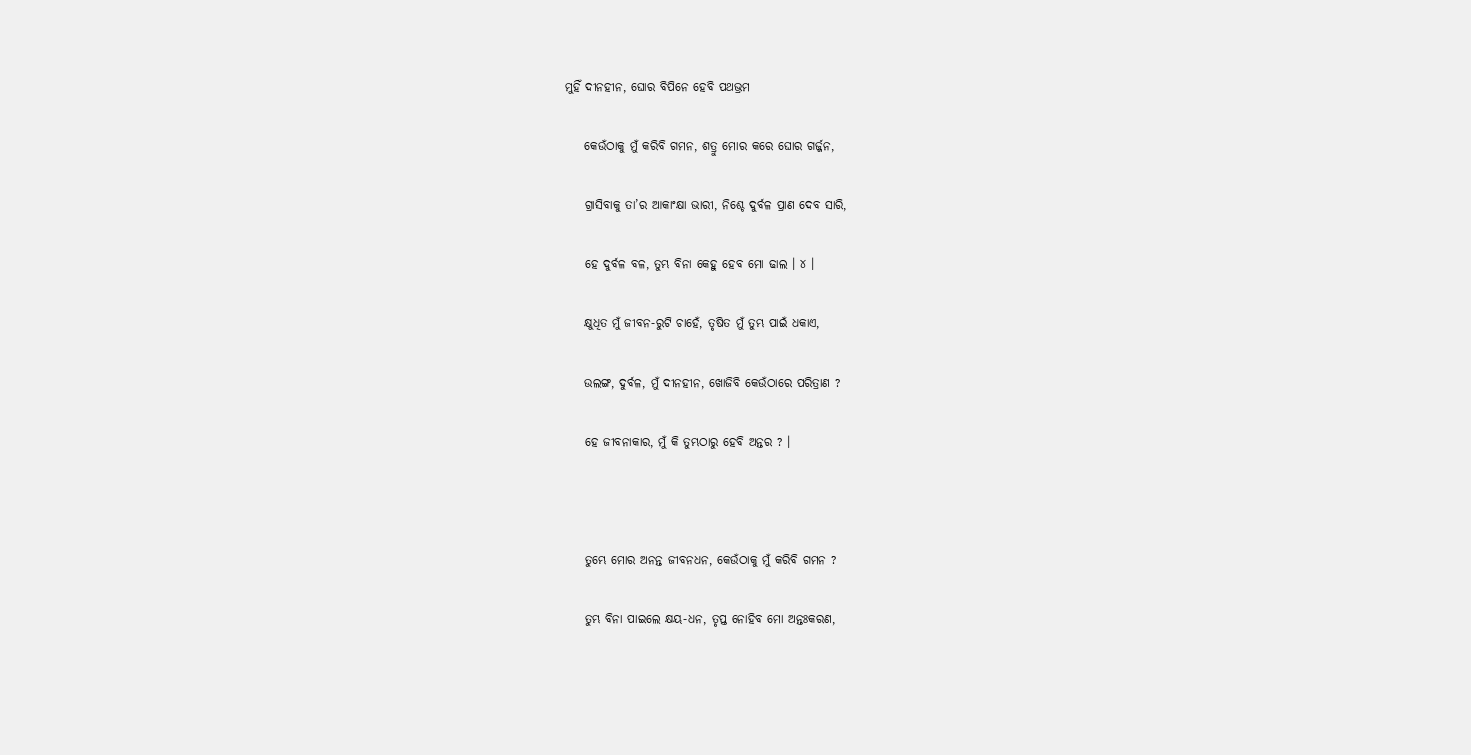ମୁହିଁ ଦୀନହୀନ, ଘୋର ବିପିନେ ହେବି ପଥଭ୍ରମ

    କେଉଁଠାକୁ ମୁଁ କରିବି ଗମନ, ଶତ୍ରୁ ମୋର କରେ ଘୋର ଗର୍ଜ୍ଜନ,

    ଗ୍ରାସିବାକୁ ତା’ର ଆକାଂକ୍ଷା ଭାରୀ, ନିଶ୍ଚେ ଦୁର୍ବଳ ପ୍ରାଣ ଦେବ ସାରି,

    ହେ ଦୁର୍ବଳ ବଳ, ତୁମ୍ଭ ବିନା କେହୁ ହେବ ମୋ ଢାଲ । ୪ ।

    କ୍ଷୁଧିତ ମୁଁ ଜୀବନ-ରୁଟି ଚାହେଁ, ତୃଷିତ ମୁଁ ତୁମ୍ଭ ପାଇଁ ଧକାଏ,

    ଉଲଙ୍ଗ, ଦୁର୍ବଳ, ମୁଁ ଦୀନହୀନ, ଖୋଜିବି କେଉଁଠାରେ ପରିତ୍ରାଣ ?

    ହେ ଜୀବନାକାର, ମୁଁ କି ତୁମ୍ଭଠାରୁ ହେବି ଅନ୍ତର ? ।



    ତୁମ୍ଭେ ମୋର ଅନନ୍ତ ଜୀବନଧନ, କେଉଁଠାକୁ ମୁଁ କରିବି ଗମନ ?

    ତୁମ୍ଭ ବିନା ପାଇଲେ କ୍ଷୟ-ଧନ, ତୃପ୍ତ ନୋହିବ ମୋ ଅନ୍ତଃକରଣ,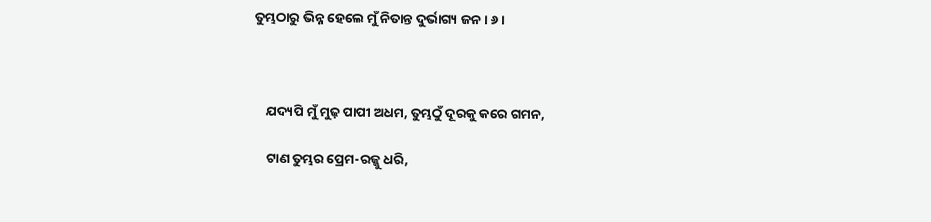ତୁମ୍ଭଠାରୁ ଭିନ୍ନ ହେଲେ ମୁଁ ନିତାନ୍ତ ଦୁର୍ଭାଗ୍ୟ ଜନ । ୬ ।



    ଯଦ୍ୟପି ମୁଁ ମୁଢ଼ ପାପୀ ଅଧମ, ତୁମ୍ଭଠୁଁ ଦୂରକୁ କରେ ଗମନ,

    ଟାଣ ତୁମ୍ଭର ପ୍ରେମ-ରଜ୍ଜୁ ଧରି,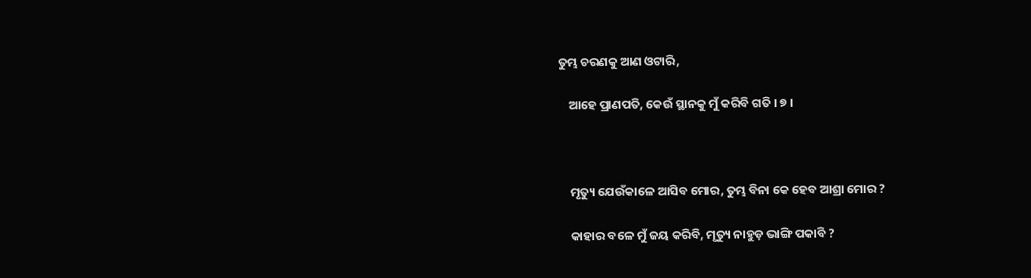ତୁମ୍ଭ ଚରଣକୁ ଆଣ ଓଟାରି,

    ଆହେ ପ୍ରାଣପତି, କେଉଁ ସ୍ଥାନକୁ ମୁଁ କରିବି ଗତି । ୭ ।



    ମୃତ୍ୟୁ ଯେଉଁକାଳେ ଆସିବ ମୋର, ତୁମ୍ଭ ବିନା କେ ହେବ ଆଶ୍ରା ମୋର ?

    କାହାର ବଳେ ମୁଁ ଜୟ କରିବି, ମୃତ୍ୟୁ ନାହୁଡ଼ ଭାଙ୍ଗି ପକାବି ?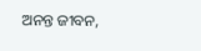ଅନନ୍ତ ଜୀବନ,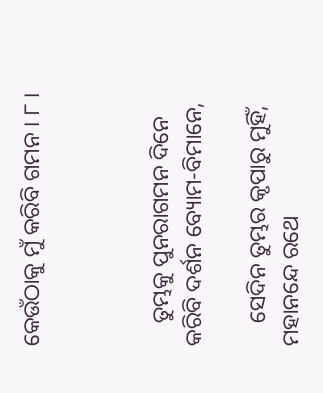କେଉଁଠାକୁ ମୁଁ କରିବି ଗମନ । ୮ ।



    ତୁମ୍ଭକୁ ପୁନରାଗମନ ଦିନେ କରିବି ଦର୍ଶନ ବ୍ୟୋମ-ବିମାନେ,

    ସେଦିନ ତୁମ୍ଭର କୃପାରୁ ମୁହିଁ, ମହାନନ୍ଦେ ରଥେ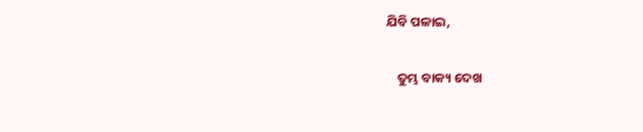ଯିବି ପଳାଇ,

    ତୁମ୍ଭ ବାକ୍ୟ ଦେଖ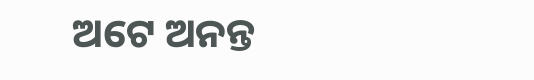ଅଟେ ଅନନ୍ତ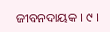ଜୀବନଦାୟକ । ୯ ।